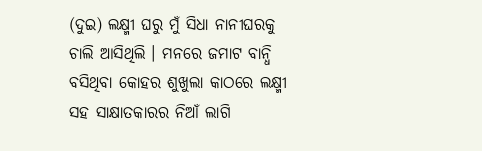(ଦୁଇ) ଲକ୍ଷ୍ମୀ ଘରୁ ମୁଁ ସିଧା ନାନୀଘରକୁ ଚାଲି ଆସିଥିଲି । ମନରେ ଜମାଟ ବାନ୍ଧି ବସିଥିବା କୋହର ଶୁଖୁଲା କାଠରେ ଲକ୍ଷ୍ମୀ ସହ ସାକ୍ଷାତକାରର ନିଆଁ ଲାଗି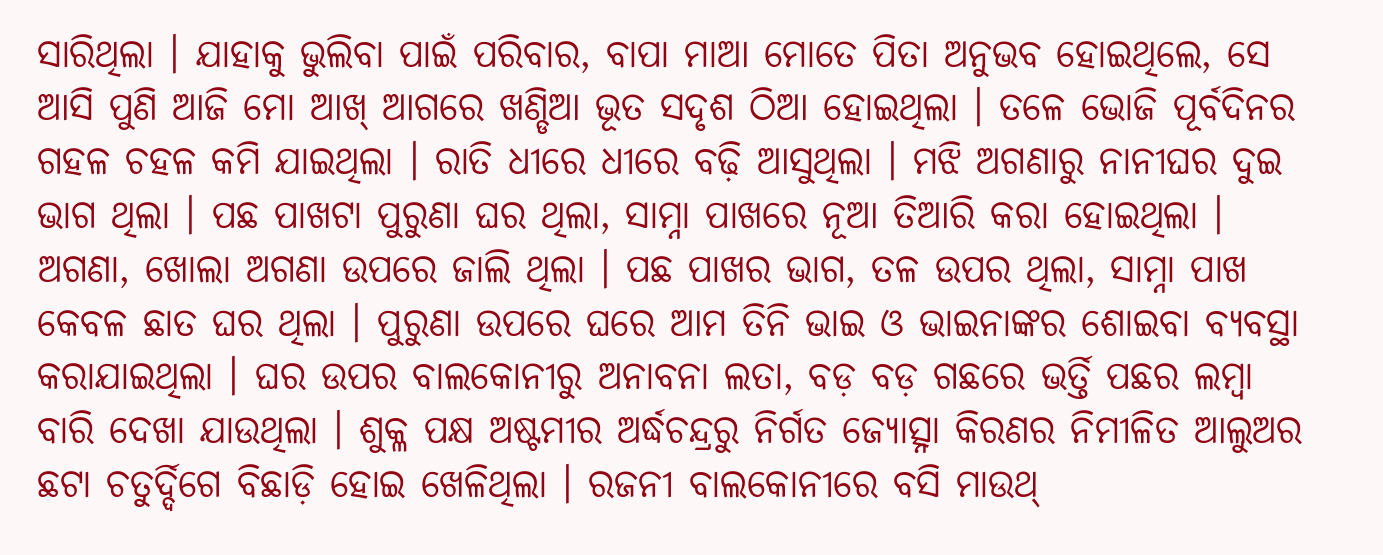ସାରିଥିଲା । ଯାହାକୁ ଭୁଲିବା ପାଇଁ ପରିବାର, ବାପା ମାଆ ମୋତେ ପିତା ଅନୁଭବ ହୋଇଥିଲେ, ସେ ଆସି ପୁଣି ଆଜି ମୋ ଆଖ୍ ଆଗରେ ଖଣ୍ଡିଆ ଭୂତ ସଦୃଶ ଠିଆ ହୋଇଥିଲା । ତଳେ ଭୋଜି ପୂର୍ବଦିନର ଗହଳ ଚହଳ କମି ଯାଇଥିଲା । ରାତି ଧୀରେ ଧୀରେ ବଢ଼ି ଆସୁଥିଲା । ମଝି ଅଗଣାରୁ ନାନୀଘର ଦୁଇ ଭାଗ ଥିଲା । ପଛ ପାଖଟା ପୁରୁଣା ଘର ଥିଲା, ସାମ୍ନା ପାଖରେ ନୂଆ ତିଆରି କରା ହୋଇଥିଲା । ଅଗଣା, ଖୋଲା ଅଗଣା ଉପରେ ଜାଲି ଥିଲା । ପଛ ପାଖର ଭାଗ, ତଳ ଉପର ଥିଲା, ସାମ୍ନା ପାଖ କେବଳ ଛାତ ଘର ଥିଲା । ପୁରୁଣା ଉପରେ ଘରେ ଆମ ତିନି ଭାଇ ଓ ଭାଇନାଙ୍କର ଶୋଇବା ବ୍ୟବସ୍ଥା କରାଯାଇଥିଲା । ଘର ଉପର ବାଲକୋନୀରୁ ଅନାବନା ଲତା, ବଡ଼ ବଡ଼ ଗଛରେ ଭର୍ତ୍ତି ପଛର ଲମ୍ବା ବାରି ଦେଖା ଯାଉଥିଲା । ଶୁକ୍ଳ ପକ୍ଷ ଅଷ୍ଟମୀର ଅର୍ଦ୍ଧଚନ୍ଦ୍ରରୁ ନିର୍ଗତ ଜ୍ୟୋତ୍ସ୍ନା କିରଣର ନିମୀଳିତ ଆଲୁଅର ଛଟା ଚତୁର୍ଦ୍ଦିଗେ ବିଛାଡ଼ି ହୋଇ ଖେଳିଥିଲା । ରଜନୀ ବାଲକୋନୀରେ ବସି ମାଉଥ୍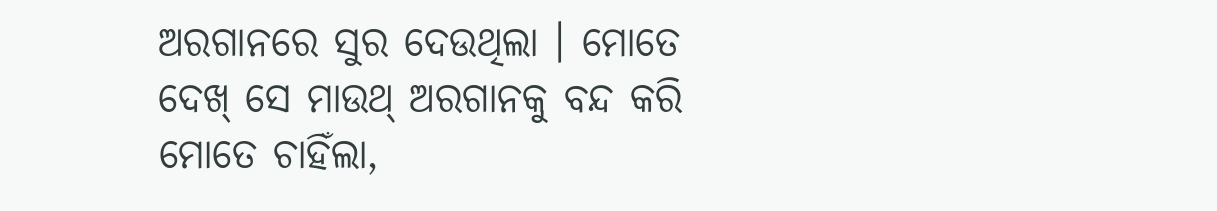ଅରଗାନରେ ସୁର ଦେଉଥିଲା । ମୋତେ ଦେଖ୍ ସେ ମାଉଥ୍ ଅରଗାନକୁ ବନ୍ଦ କରି ମୋତେ ଚାହିଁଲା,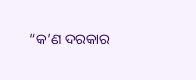“କ’ଣ ଦରକାର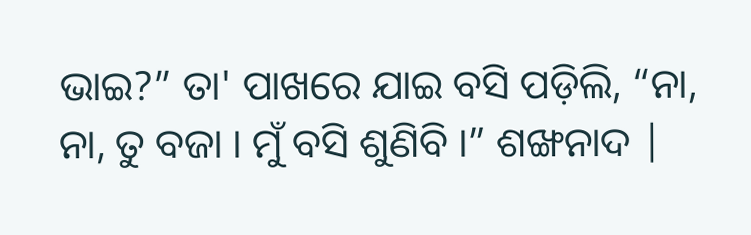ଭାଇ?” ତା' ପାଖରେ ଯାଇ ବସି ପଡ଼ିଲି, “ନା, ନା, ତୁ ବଜା । ମୁଁ ବସି ଶୁଣିବି ।” ଶଙ୍ଖନାଦ |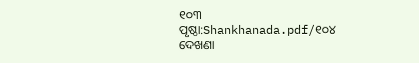୧୦୩
ପୃଷ୍ଠା:Shankhanada.pdf/୧୦୪
ଦେଖଣା